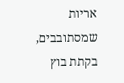אריות שמסתובבים, בקתת בוץ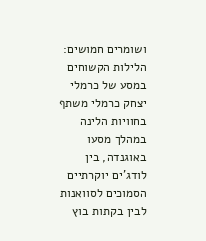ושומרים חמושים: הלילות הקשוחים במסע של כרמלי
יצחק כרמלי משתף בחוויות הלינה במהלך מסעו באוגנדה, בין לודג'ים יוקרתיים הסמוכים לסוואנות לבין בקתות בוץ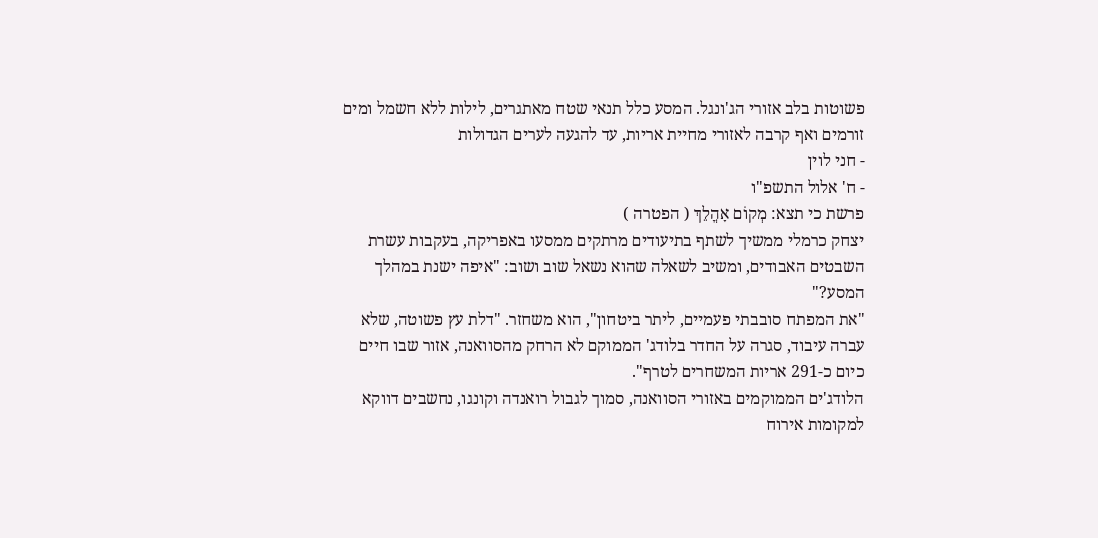פשוטות בלב אזורי הג'ונגל. המסע כלל תנאי שטח מאתגרים, לילות ללא חשמל ומים זורמים ואף קרבה לאזורי מחיית אריות, עד להגעה לערים הגדולות
- חני לוין
- ח' אלול התשפ"ו
פרשת כי תצא: מְקוֹם אָהֳלֵךְ ( הפטרה )
יצחק כרמלי ממשיך לשתף בתיעודים מרתקים ממסעו באפריקה, בעקבות עשרת השבטים האבודים, ומשיב לשאלה שהוא נשאל שוב ושוב: "איפה ישנת במהלך המסע?"
"את המפתח סובבתי פעמיים, ליתר ביטחון", הוא משחזר. "דלת עץ פשוטה, שלא עברה עיבוד, סגרה על החדר בלודג' הממוקם לא הרחק מהסוואנה, אזור שבו חיים כיום כ-291 אריות המשחרים לטרף".
הלודג'ים הממוקמים באזורי הסוואנה, סמוך לגבול רואנדה וקונגו, נחשבים דווקא למקומות אירוח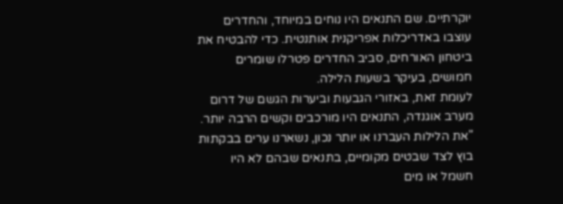יוקרתיים. שם התנאים היו נוחים במיוחד, והחדרים עוצבו באדריכלות אפריקנית אותנטית. כדי להבטיח את ביטחון האורחים, סביב החדרים פטרלו שומרים חמושים, בעיקר בשעות הלילה.
לעומת זאת, באזורי הגבעות וביערות הגשם של דרום מערב אוגנדה, התנאים היו מורכבים וקשים הרבה יותר. "את הלילות העברנו או יותר נכון, נשארנו ערים בבקתות בוץ לצד שבטים מקומיים, בתנאים שבהם לא היו חשמל או מים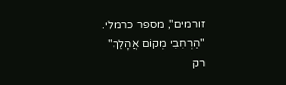זורמים", מספר כרמלי.
"הַרְחִבִי מְקוֹם אֲהָלֵךְ"
רק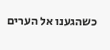כשהגענו אל הערים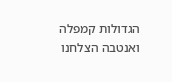הגדולות קמפלה ואנטבה הצלחנו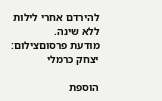להירדם אחרי לילות ללא שינה.
מודעת פרסוםצילום: יצחק כרמלי

הוספת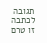תגובה
לכתבה זו טרם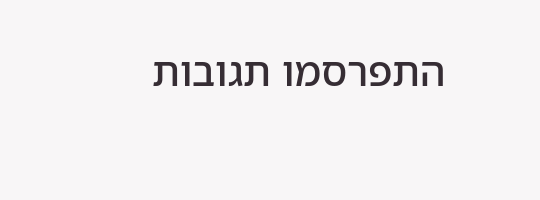התפרסמו תגובות